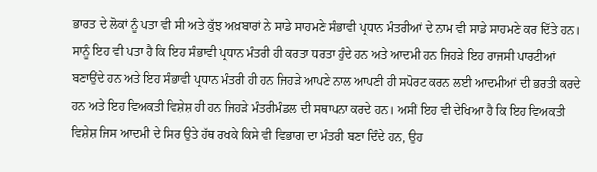ਭਾਰਤ ਦੇ ਲੋਕਾਂ ਨੂੰ ਪਤਾ ਵੀ ਸੀ ਅਤੇ ਕੁੱਝ ਅਖ਼ਬਾਰਾਂ ਨੇ ਸਾਡੇ ਸਾਹਮਣੇ ਸੰਭਾਵੀ ਪ੍ਰਧਾਨ ਮੰਤਰੀਆਂ ਦੇ ਨਾਮ ਵੀ ਸਾਡੇ ਸਾਹਮਣੇ ਕਰ ਦਿੱਤੇ ਹਨ। ਸਾਨੂੰ ਇਹ ਵੀ ਪਤਾ ਹੈ ਕਿ ਇਹ ਸੰਭਾਵੀ ਪ੍ਰਧਾਨ ਮੰਤਰੀ ਹੀ ਕਰਤਾ ਧਰਤਾ ਹੁੰਦੇ ਹਨ ਅਤੇ ਆਦਮੀ ਹਨ ਜਿਹੜੇ ਇਹ ਰਾਜਸੀ ਪਾਰਟੀਆਂ ਬਣਾਉਂਦੇ ਹਨ ਅਤੇ ਇਹ ਸੰਭਾਵੀ ਪ੍ਰਧਾਨ ਮੰਤਰੀ ਹੀ ਹਨ ਜਿਹੜੇ ਆਪਣੇ ਨਾਲ ਆਪਣੀ ਹੀ ਸਪੋਰਟ ਕਰਨ ਲਈ ਆਦਮੀਆਂ ਦੀ ਭਰਤੀ ਕਰਦੇ ਹਨ ਅਤੇ ਇਹ ਵਿਅਕਤੀ ਵਿਸ਼ੇਸ਼ ਹੀ ਹਨ ਜਿਹੜੇ ਮੰਤਰੀਮੰਡਲ ਦੀ ਸਥਾਪਨਾ ਕਰਦੇ ਹਨ। ਅਸੀਂ ਇਹ ਵੀ ਦੇਖਿਆ ਹੈ ਕਿ ਇਹ ਵਿਅਕਤੀ ਵਿਸ਼ੇਸ਼ ਜਿਸ ਆਦਮੀ ਦੇ ਸਿਰ ਉਤੇ ਹੱਥ ਰਖਕੇ ਕਿਸੇ ਵੀ ਵਿਭਾਗ ਦਾ ਮੰਤਰੀ ਬਣਾ ਦਿੰਦੇ ਹਨ, ਉਹ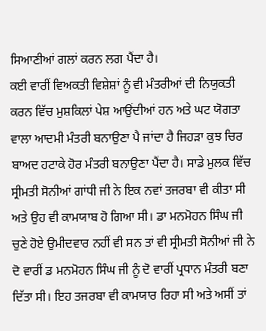ਸਿਆਣੀਆਂ ਗਲਾਂ ਕਰਨ ਲਗ ਪੈਂਦਾ ਹੈ।
ਕਈ ਵਾਰੀਂ ਵਿਅਕਤੀ ਵਿਸ਼ੇਸ਼ਾਂ ਨੂੰ ਵੀ ਮੰਤਰੀਆਂ ਦੀ ਨਿਯੁਕਤੀ ਕਰਨ ਵਿੱਚ ਮੁਸ਼ਕਿਲਾਂ ਪੇਸ਼ ਆਉਂਦੀਆਂ ਹਨ ਅਤੇ ਘਟ ਯੋਗਤਾ ਵਾਲਾ ਆਦਮੀ ਮੰਤਰੀ ਬਨਾਉਣਾ ਪੈ ਜਾਂਦਾ ਹੈ ਜਿਹੜਾ ਕੁਝ ਚਿਰ ਬਾਅਦ ਹਟਾਕੇ ਹੋਰ ਮੰਤਰੀ ਬਨਾਉਣਾ ਪੈਂਦਾ ਹੈ। ਸਾਡੇ ਮੁਲਕ ਵਿੱਚ ਸ੍ਰੀਮਤੀ ਸੋਨੀਆਂ ਗਾਂਧੀ ਜੀ ਨੇ ਇਕ ਨਵਾਂ ਤਜਰਬਾ ਵੀ ਕੀਤਾ ਸੀ ਅਤੇ ਉਹ ਵੀ ਕਾਮਯਾਬ ਹੋ ਗਿਆ ਸੀ। ਡਾ ਮਨਮੋਹਨ ਸਿੰਘ ਜੀ ਚੁਣੇ ਹੋਏ ਉਮੀਦਵਾਰ ਨਹੀਂ ਵੀ ਸਨ ਤਾਂ ਵੀ ਸ੍ਰੀਮਤੀ ਸੋਨੀਆਂ ਜੀ ਨੇ ਦੋ ਵਾਰੀਂ ਡ ਮਨਮੋਹਨ ਸਿੰਘ ਜੀ ਨੂੰ ਦੋ ਵਾਰੀਂ ਪ੍ਰਧਾਨ ਮੰਤਰੀ ਬਣਾ ਦਿੱਤਾ ਸੀ। ਇਹ ਤਜਰਬਾ ਵੀ ਕਾਮਯਾਰ ਰਿਹਾ ਸੀ ਅਤੇ ਅਸੀਂ ਤਾਂ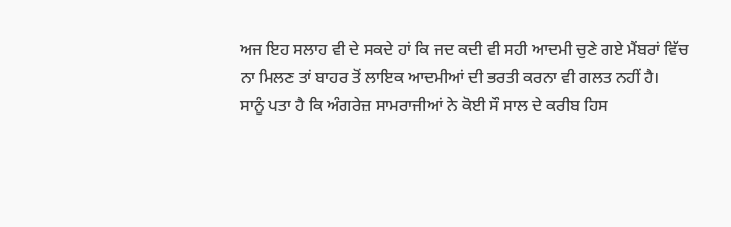ਅਜ ਇਹ ਸਲਾਹ ਵੀ ਦੇ ਸਕਦੇ ਹਾਂ ਕਿ ਜਦ ਕਦੀ ਵੀ ਸਹੀ ਆਦਮੀ ਚੁਣੇ ਗਏ ਮੈਂਬਰਾਂ ਵਿੱਚ ਨਾ ਮਿਲਣ ਤਾਂ ਬਾਹਰ ਤੋਂ ਲਾਇਕ ਆਦਮੀਆਂ ਦੀ ਭਰਤੀ ਕਰਨਾ ਵੀ ਗਲਤ ਨਹੀਂ ਹੈ।
ਸਾਨੂੰ ਪਤਾ ਹੈ ਕਿ ਅੰਗਰੇਜ਼ ਸਾਮਰਾਜੀਆਂ ਨੇ ਕੋਈ ਸੌ ਸਾਲ ਦੇ ਕਰੀਬ ਹਿਸ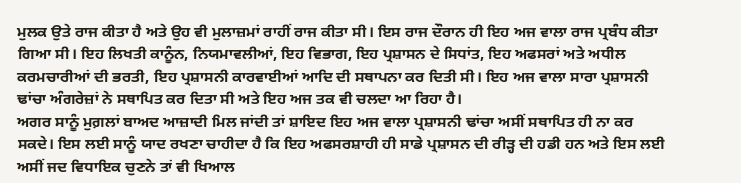ਮੁਲਕ ਉਤੇ ਰਾਜ ਕੀਤਾ ਹੈ ਅਤੇ ਉਹ ਵੀ ਮੁਲਾਜ਼ਮਾਂ ਰਾਹੀਂ ਰਾਜ ਕੀਤਾ ਸੀ। ਇਸ ਰਾਜ ਦੌਰਾਨ ਹੀ ਇਹ ਅਜ ਵਾਲਾ ਰਾਜ ਪ੍ਰਬੰਧ ਕੀਤਾ ਗਿਆ ਸੀ। ਇਹ ਲਿਖਤੀ ਕਾਨੂੰਨ, ਨਿਯਮਾਵਲੀਆਂ, ਇਹ ਵਿਭਾਗ, ਇਹ ਪ੍ਰਸ਼ਾਸਨ ਦੇ ਸਿਧਾਂਤ, ਇਹ ਅਫਸਰਾਂ ਅਤੇ ਅਧੀਲ ਕਰਮਚਾਰੀਆਂ ਦੀ ਭਰਤੀ, ਇਹ ਪ੍ਰਸ਼ਾਸਨੀ ਕਾਰਵਾਈਆਂ ਆਦਿ ਦੀ ਸਥਾਪਨਾ ਕਰ ਦਿਤੀ ਸੀ। ਇਹ ਅਜ ਵਾਲਾ ਸਾਰਾ ਪ੍ਰਸ਼ਾਸਨੀ ਢਾਂਚਾ ਅੰਗਰੇਜ਼ਾਂ ਨੇ ਸਥਾਪਿਤ ਕਰ ਦਿਤਾ ਸੀ ਅਤੇ ਇਹ ਅਜ ਤਕ ਵੀ ਚਲਦਾ ਆ ਰਿਹਾ ਹੈ।
ਅਗਰ ਸਾਨੂੰ ਮੁਗ਼ਲਾਂ ਬਾਅਦ ਆਜ਼ਾਦੀ ਮਿਲ ਜਾਂਦੀ ਤਾਂ ਸ਼ਾਇਦ ਇਹ ਅਜ ਵਾਲਾ ਪ੍ਰਸ਼ਾਸਨੀ ਢਾਂਚਾ ਅਸੀਂ ਸਥਾਪਿਤ ਹੀ ਨਾ ਕਰ ਸਕਦੇ। ਇਸ ਲਈ ਸਾਨੂੰ ਯਾਦ ਰਖਣਾ ਚਾਹੀਦਾ ਹੈ ਕਿ ਇਹ ਅਫਸਰਸ਼ਾਹੀ ਹੀ ਸਾਡੇ ਪ੍ਰਸ਼ਾਸਨ ਦੀ ਰੀੜ੍ਹ ਦੀ ਹਡੀ ਹਨ ਅਤੇ ਇਸ ਲਈ ਅਸੀਂ ਜਦ ਵਿਧਾਇਕ ਚੁਣਨੇ ਤਾਂ ਵੀ ਖਿਆਲ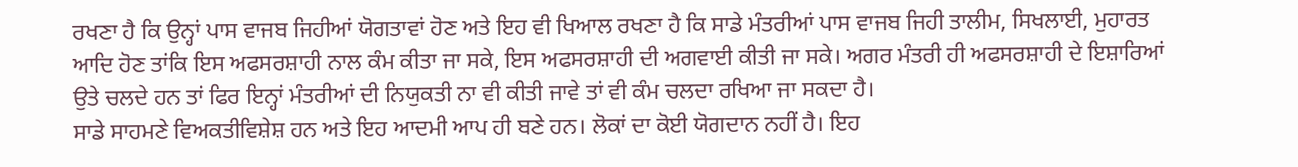ਰਖਣਾ ਹੈ ਕਿ ਉਨ੍ਹਾਂ ਪਾਸ ਵਾਜਬ ਜਿਹੀਆਂ ਯੋਗਤਾਵਾਂ ਹੋਣ ਅਤੇ ਇਹ ਵੀ ਖਿਆਲ ਰਖਣਾ ਹੈ ਕਿ ਸਾਡੇ ਮੰਤਰੀਆਂ ਪਾਸ ਵਾਜਬ ਜਿਹੀ ਤਾਲੀਮ, ਸਿਖਲਾਈ, ਮੁਹਾਰਤ ਆਦਿ ਹੋਣ ਤਾਂਕਿ ਇਸ ਅਫਸਰਸ਼ਾਹੀ ਨਾਲ ਕੰਮ ਕੀਤਾ ਜਾ ਸਕੇ, ਇਸ ਅਫਸਰਸ਼ਾਹੀ ਦੀ ਅਗਵਾਈ ਕੀਤੀ ਜਾ ਸਕੇ। ਅਗਰ ਮੰਤਰੀ ਹੀ ਅਫਸਰਸ਼ਾਹੀ ਦੇ ਇਸ਼ਾਰਿਆਂ ਉਤੇ ਚਲਦੇ ਹਨ ਤਾਂ ਫਿਰ ਇਨ੍ਹਾਂ ਮੰਤਰੀਆਂ ਦੀ ਨਿਯੁਕਤੀ ਨਾ ਵੀ ਕੀਤੀ ਜਾਵੇ ਤਾਂ ਵੀ ਕੰਮ ਚਲਦਾ ਰਖਿਆ ਜਾ ਸਕਦਾ ਹੈ।
ਸਾਡੇ ਸਾਹਮਣੇ ਵਿਅਕਤੀਵਿਸ਼ੇਸ਼ ਹਨ ਅਤੇ ਇਹ ਆਦਮੀ ਆਪ ਹੀ ਬਣੇ ਹਨ। ਲੋਕਾਂ ਦਾ ਕੋਈ ਯੋਗਦਾਨ ਨਹੀਂ ਹੈ। ਇਹ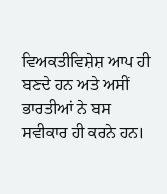ਵਿਅਕਤੀਵਿਸ਼ੇਸ਼ ਆਪ ਹੀ ਬਣਦੇ ਹਨ ਅਤੇ ਅਸੀਂ ਭਾਰਤੀਆਂ ਨੇ ਬਸ ਸਵੀਕਾਰ ਹੀ ਕਰਨੇ ਹਨ।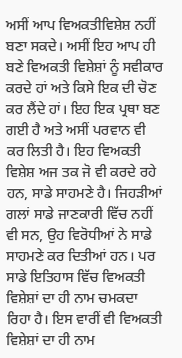ਅਸੀਂ ਆਪ ਵਿਅਕਤੀਵਿਸ਼ੇਸ਼ ਨਹੀਂ ਬਣਾ ਸਕਦੇ। ਅਸੀਂ ਇਹ ਆਪ ਹੀ ਬਣੇ ਵਿਅਕਤੀ ਵਿਸ਼ੇਸ਼ਾਂ ਨੂੰ ਸਵੀਕਾਰ ਕਰਦੇ ਹਾਂ ਅਤੇ ਕਿਸੇ ਇਕ ਦੀ ਚੋਣ ਕਰ ਲੈਂਦੇ ਹਾਂ। ਇਹ ਇਕ ਪ੍ਰਥਾ ਬਣ ਗਈ ਹੈ ਅਤੇ ਅਸੀਂ ਪਰਵਾਨ ਵੀ ਕਰ ਲਿਤੀ ਹੈ। ਇਹ ਵਿਅਕਤੀ ਵਿਸ਼ੇਸ਼ ਅਜ ਤਕ ਜੋ ਵੀ ਕਰਦੇ ਰਹੇ ਹਨ, ਸਾਡੇ ਸਾਹਮਣੇ ਹੈ। ਜਿਹੜੀਆਂ ਗਲਾਂ ਸਾਡੇ ਜਾਣਕਾਰੀ ਵਿੱਚ ਨਹੀਂ ਵੀ ਸਨ, ਉਹ ਵਿਰੋਧੀਆਂ ਨੇ ਸਾਡੇ ਸਾਹਮਣੇ ਕਰ ਦਿਤੀਆਂ ਹਨ। ਪਰ ਸਾਡੇ ਇਤਿਹਾਸ ਵਿੱਚ ਵਿਅਕਤੀ ਵਿਸ਼ੇਸ਼ਾਂ ਦਾ ਹੀ ਨਾਮ ਚਮਕਦਾ ਰਿਹਾ ਹੈ। ਇਸ ਵਾਰੀਂ ਵੀ ਵਿਅਕਤੀ ਵਿਸ਼ੇਸ਼ਾਂ ਦਾ ਹੀ ਨਾਮ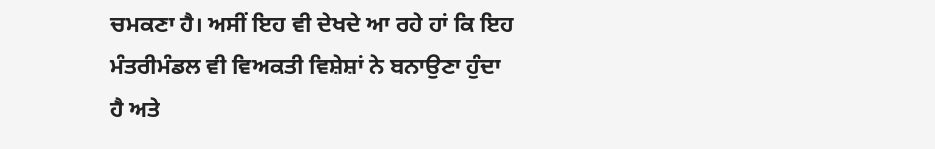ਚਮਕਣਾ ਹੈ। ਅਸੀਂ ਇਹ ਵੀ ਦੇਖਦੇ ਆ ਰਹੇ ਹਾਂ ਕਿ ਇਹ ਮੰਤਰੀਮੰਡਲ ਵੀ ਵਿਅਕਤੀ ਵਿਸ਼ੇਸ਼ਾਂ ਨੇ ਬਨਾਉਣਾ ਹੁੰਦਾ ਹੈ ਅਤੇ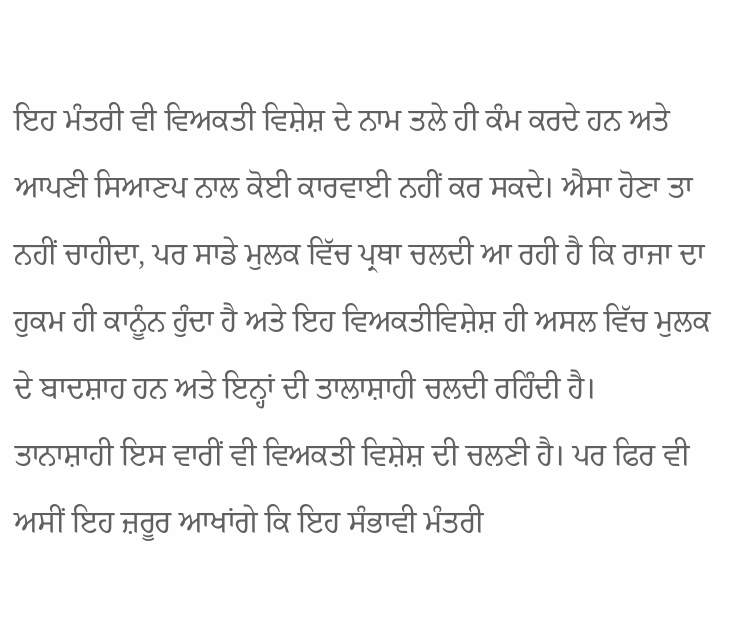ਇਹ ਮੰਤਰੀ ਵੀ ਵਿਅਕਤੀ ਵਿਸ਼ੇਸ਼ ਦੇ ਨਾਮ ਤਲੇ ਹੀ ਕੰਮ ਕਰਦੇ ਹਨ ਅਤੇ ਆਪਣੀ ਸਿਆਣਪ ਨਾਲ ਕੋਈ ਕਾਰਵਾਈ ਨਹੀਂ ਕਰ ਸਕਦੇ। ਐਸਾ ਹੋਣਾ ਤਾ ਨਹੀਂ ਚਾਹੀਦਾ, ਪਰ ਸਾਡੇ ਮੁਲਕ ਵਿੱਚ ਪ੍ਰਥਾ ਚਲਦੀ ਆ ਰਹੀ ਹੈ ਕਿ ਰਾਜਾ ਦਾ ਹੁਕਮ ਹੀ ਕਾਨੂੰਨ ਹੁੰਦਾ ਹੈ ਅਤੇ ਇਹ ਵਿਅਕਤੀਵਿਸ਼ੇਸ਼ ਹੀ ਅਸਲ ਵਿੱਚ ਮੁਲਕ ਦੇ ਬਾਦਸ਼ਾਹ ਹਨ ਅਤੇ ਇਨ੍ਹਾਂ ਦੀ ਤਾਲਾਸ਼ਾਹੀ ਚਲਦੀ ਰਹਿੰਦੀ ਹੈ।
ਤਾਨਾਸ਼ਾਹੀ ਇਸ ਵਾਰੀਂ ਵੀ ਵਿਅਕਤੀ ਵਿਸ਼ੇਸ਼ ਦੀ ਚਲਣੀ ਹੈ। ਪਰ ਫਿਰ ਵੀ ਅਸੀਂ ਇਹ ਜ਼ਰੂਰ ਆਖਾਂਗੇ ਕਿ ਇਹ ਸੰਭਾਵੀ ਮੰਤਰੀ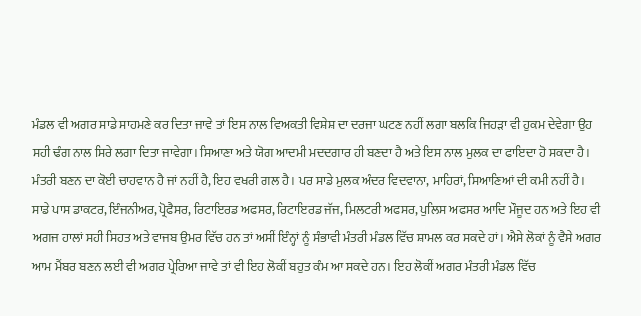ਮੰਡਲ ਵੀ ਅਗਰ ਸਾਡੇ ਸਾਹਮਣੇ ਕਰ ਦਿਤਾ ਜਾਵੇ ਤਾਂ ਇਸ ਨਾਲ ਵਿਅਕਤੀ ਵਿਸ਼ੇਸ਼ ਦਾ ਦਰਜਾ ਘਟਣ ਨਹੀਂ ਲਗਾ ਬਲਕਿ ਜਿਹੜਾ ਵੀ ਹੁਕਮ ਦੇਵੇਗਾ ਉਹ ਸਹੀ ਢੰਗ ਨਾਲ ਸਿਰੇ ਲਗਾ ਦਿਤਾ ਜਾਵੇਗਾ। ਸਿਆਣਾ ਅਤੇ ਯੋਗ ਆਦਮੀ ਮਦਦਗਾਰ ਹੀ ਬਣਦਾ ਹੈ ਅਤੇ ਇਸ ਨਾਲ ਮੁਲਕ ਦਾ ਫਾਇਦਾ ਹੋ ਸਕਦਾ ਹੈ। ਮੰਤਰੀ ਬਣਨ ਦਾ ਕੋਈ ਚਾਹਵਾਨ ਹੈ ਜਾਂ ਨਹੀਂ ਹੈ, ਇਹ ਵਖਰੀ ਗਲ ਹੈ। ਪਰ ਸਾਡੇ ਮੁਲਕ ਅੰਦਰ ਵਿਦਵਾਨਾ, ਮਾਹਿਰਾਂ, ਸਿਆਣਿਆਂ ਦੀ ਕਮੀ ਨਹੀਂ ਹੈ। ਸਾਡੇ ਪਾਸ ਡਾਕਟਰ, ਇੰਜਨੀਅਰ, ਪ੍ਰੋਫੈਸਰ, ਰਿਟਾਇਰਡ ਅਫਸਰ, ਰਿਟਾਇਰਡ ਜੱਜ, ਮਿਲਟਰੀ ਅਫਸਰ, ਪੁਲਿਸ ਅਫਸਰ ਆਦਿ ਮੌਜੂਦ ਹਨ ਅਤੇ ਇਹ ਵੀ ਅਗਜ ਹਾਲਾਂ ਸਹੀ ਸਿਹਤ ਅਤੇ ਵਾਜਬ ਉਮਰ ਵਿੱਚ ਹਨ ਤਾਂ ਅਸੀਂ ਇੰਨ੍ਹਾਂ ਨੂੰ ਸੰਭਾਵੀ ਮੰਤਰੀ ਮੰਡਲ ਵਿੱਚ ਸ਼ਾਮਲ ਕਰ ਸਕਦੇ ਹਾਂ। ਐਸੇ ਲੋਕਾਂ ਨੂੰ ਵੈਸੇ ਅਗਰ ਆਮ ਮੈਂਬਰ ਬਣਨ ਲਈ ਵੀ ਅਗਰ ਪ੍ਰੇਰਿਆ ਜਾਵੇ ਤਾਂ ਵੀ ਇਹ ਲੋਕੀਂ ਬਹੁਤ ਕੰਮ ਆ ਸਕਦੇ ਹਨ। ਇਹ ਲੋਕੀਂ ਅਗਰ ਮੰਤਰੀ ਮੰਡਲ ਵਿੱਚ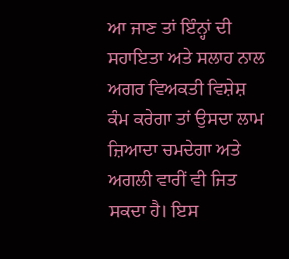ਆ ਜਾਣ ਤਾਂ ਇੰਨ੍ਹਾਂ ਦੀ ਸਹਾਇਤਾ ਅਤੇ ਸਲਾਹ ਨਾਲ ਅਗਰ ਵਿਅਕਤੀ ਵਿਸ਼ੇਸ਼ ਕੰਮ ਕਰੇਗਾ ਤਾਂ ਉਸਦਾ ਲਾਮ ਜ਼ਿਆਦਾ ਚਮਦੇਗਾ ਅਤੇ ਅਗਲੀ ਵਾਰੀਂ ਵੀ ਜਿਤ ਸਕਦਾ ਹੈ। ਇਸ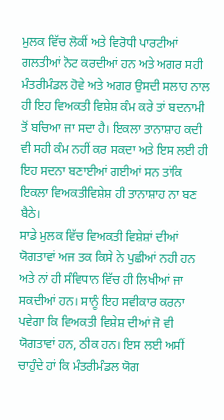ਮੁਲਕ ਵਿੱਚ ਲੋਕੀਂ ਅਤੇ ਵਿਰੋਧੀ ਪਾਰਟੀਆਂ ਗਲਤੀਆਂ ਨੋਟ ਕਰਦੀਆਂ ਹਨ ਅਤੇ ਅਗਰ ਸਹੀ ਮੰਤਰੀਮੰਡਲ ਹੋਵੇ ਅਤੇ ਅਗਰ ਉਸਦੀ ਸਲਾਹ ਨਾਲ ਹੀ ਇਹ ਵਿਅਕਤੀ ਵਿਸ਼ੇਸ਼ ਕੰਮ ਕਰੇ ਤਾਂ ਬਦਨਾਮੀ ਤੋਂ ਬਚਿਆ ਜਾ ਸਦਾ ਹੈ। ਇਕਲਾ ਤਾਨਾਸ਼ਾਹ ਕਦੀ ਵੀ ਸਹੀ ਕੰਮ ਨਹੀਂ ਕਰ ਸਕਦਾ ਅਤੇ ਇਸ ਲਈ ਹੀ ਇਹ ਸਦਨਾ ਬਣਾਈਆਂ ਗਈਆਂ ਸਨ ਤਾਂਕਿ ਇਕਲਾ ਵਿਅਕਤੀਵਿਸ਼ੇਸ਼ ਹੀ ਤਾਨਾਸ਼ਾਹ ਨਾ ਬਣ ਬੈਠੇ।
ਸਾਡੇ ਮੁਲਕ ਵਿੱਚ ਵਿਅਕਤੀ ਵਿਸ਼ੇਸ਼ਾਂ ਦੀਆਂ ਯੋਗਤਾਵਾਂ ਅਜ ਤਕ ਕਿਸੇ ਨੇ ਪੁਛੀਆਂ ਨਹੀ ਹਨ ਅਤੇ ਨਾਂ ਹੀ ਸੰਵਿਧਾਨ ਵਿੱਚ ਹੀ ਲਿਖੀਆਂ ਜਾ ਸਕਦੀਆਂ ਹਨ। ਸਾਨੂੰ ਇਹ ਸਵੀਕਾਰ ਕਰਨਾ ਪਵੇਗਾ ਕਿ ਵਿਅਕਤੀ ਵਿਸ਼ੇਸ਼ ਦੀਆਂ ਜੋ ਵੀ ਯੋਗਤਾਵਾਂ ਹਨ, ਠੀਕ ਹਨ। ਇਸ ਲਈ ਅਸੀਂ ਚਾਹੁੰਦੇ ਹਾਂ ਕਿ ਮੰਤਰੀਮੰਡਲ ਯੋਗ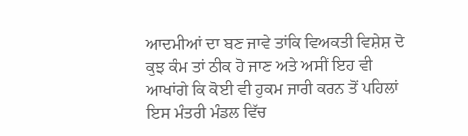ਆਦਮੀਆਂ ਦਾ ਬਣ ਜਾਵੇ ਤਾਂਕਿ ਵਿਅਕਤੀ ਵਿਸ਼ੇਸ਼ ਦੋ ਕੁਝ ਕੰਮ ਤਾਂ ਠੀਕ ਹੋ ਜਾਣ ਅਤੇ ਅਸੀਂ ਇਹ ਵੀ ਆਖਾਂਗੇ ਕਿ ਕੋਈ ਵੀ ਹੁਕਮ ਜਾਰੀ ਕਰਨ ਤੋਂ ਪਹਿਲਾਂ ਇਸ ਮੰਤਰੀ ਮੰਡਲ ਵਿੱਚ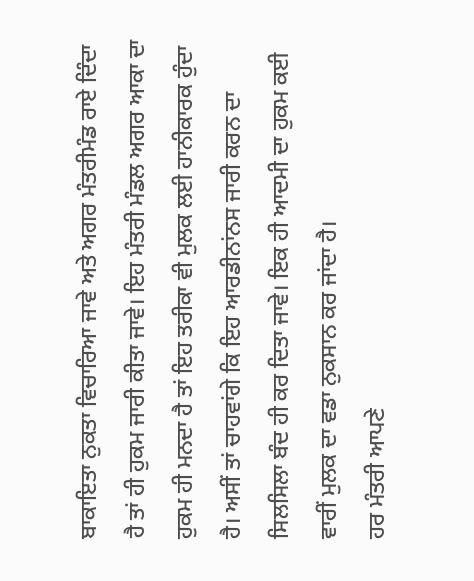ਬਾਕਾਇਤਾ ਨੁਕਤਾ ਵਿਚਾਰਿਆ ਜਾਵੇ ਅਤੇ ਅਗਰ ਮੰਤਰੀਮੰਡ ਰਾਏ ਦਿੰਦਾ ਹੈ ਤਾਂ ਹੀ ਹੁਕਮ ਜਾਰੀ ਕੀਤਾ ਜਾਵੇ। ਇਹ ਮੰਤਰੀ ਮੰਡਲ ਅਗਰ ਆਕਾ ਦਾ ਹੁਕਮ ਹੀ ਮਨਦਾ ਹੈ ਤਾਂ ਇਹ ਤਰੀਕਾ ਵੀ ਮੁਲਕ ਲਈ ਹਾਨੀਕਾਰਕ ਹੁੰਦਾ ਹੈ। ਅਸੀਂ ਤਾਂ ਚਾਹਵਾਂਗੇ ਕਿ ਇਹ ਆਰਡੀਨਾਂਨਸ ਜਾਰੀ ਕਰਨ ਦਾ ਸਿਲਸਿਲਾ ਬੰਦ ਹੀ ਕਰ ਦਿਤਾ ਜਾਵੇ। ਇਕ ਹੀ ਆਦਮੀ ਦਾ ਹੁਕਮ ਕਈ ਵਾਰੀਂ ਮੁਲਕ ਦਾ ਵਡਾ ਨੁਕਸਾਨ ਕਰ ਜਾਂਦਾ ਹੈ।
ਹਰ ਮੰਤਰੀ ਆਪਣੇ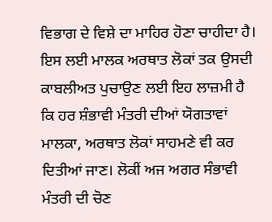ਵਿਭਾਗ ਦੇ ਵਿਸ਼ੇ ਦਾ ਮਾਹਿਰ ਹੋਣਾ ਚਾਹੀਦਾ ਹੈ। ਇਸ ਲਈ ਮਾਲਕ ਅਰਥਾਤ ਲੋਕਾਂ ਤਕ ਉਸਦੀ ਕਾਬਲੀਅਤ ਪੁਚਾਉਣ ਲਈ ਇਹ ਲਾਜ਼ਮੀ ਹੈ ਕਿ ਹਰ ਸ਼ੰਭਾਵੀ ਮੰਤਰੀ ਦੀਆਂ ਯੋਗਤਾਵਾਂ ਮਾਲਕਾ, ਅਰਥਾਤ ਲੋਕਾਂ ਸਾਹਮਣੇ ਵੀ ਕਰ ਦਿਤੀਆਂ ਜਾਣ। ਲੋਕੀਂ ਅਜ ਅਗਰ ਸੰਭਾਵੀ ਮੰਤਰੀ ਦੀ ਚੋਣ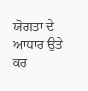ਯੋਗਤਾ ਦੇ ਆਧਾਰ ਉਤੇ ਕਰ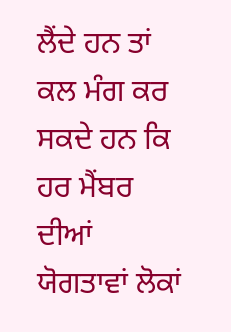ਲੈਂਦੇ ਹਨ ਤਾਂ ਕਲ ਮੰਗ ਕਰ ਸਕਦੇ ਹਨ ਕਿ ਹਰ ਮੈਂਬਰ ਦੀਆਂ ਯੋਗਤਾਵਾਂ ਲੋਕਾਂ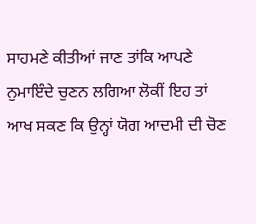ਸਾਹਮਣੇ ਕੀਤੀਆਂ ਜਾਣ ਤਾਂਕਿ ਆਪਣੇ ਨੁਮਾਇੰਦੇ ਚੁਣਨ ਲਗਿਆ ਲੋਕੀਂ ਇਹ ਤਾਂ ਆਖ ਸਕਣ ਕਿ ਉਨ੍ਹਾਂ ਯੋਗ ਆਦਮੀ ਦੀ ਚੋਣ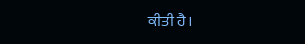ਕੀਤੀ ਹੈ।